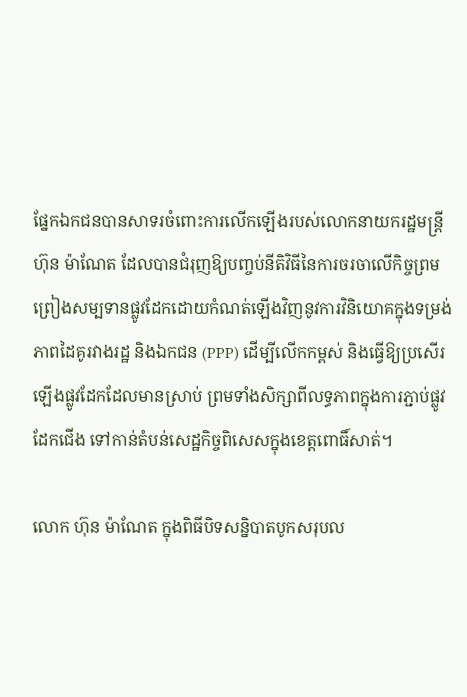ផ្នែកឯកជនបានសាទរចំពោះការលើកឡើងរបស់លោកនាយករដ្ឋមន្ត្រី ហ៊ុន ម៉ាណែត ដែលបានជំរុញឱ្យបញ្ចប់នីតិវិធីនៃការចរចាលើកិច្ចព្រមព្រៀងសម្បទានផ្លូវដែកដោយកំណត់ឡើងវិញនូវការវិនិយោគក្នុងទម្រង់ភាពដៃគូរវាងរដ្ឋ និងឯកជន (PPP) ដើម្បីលើកកម្ពស់ និងធ្វើឱ្យប្រសើរឡើងផ្លូវដែកដែលមានស្រាប់ ព្រមទាំងសិក្សាពីលទ្ធភាពក្នុងការភ្ជាប់ផ្លូវដែកជើង ទៅកាន់តំបន់សេដ្ឋកិច្ចពិសេសក្នុងខេត្តពោធិ៍សាត់។

លោក ហ៊ុន ម៉ាណែត ក្នុងពិធីបិទសន្និបាតបូកសរុបល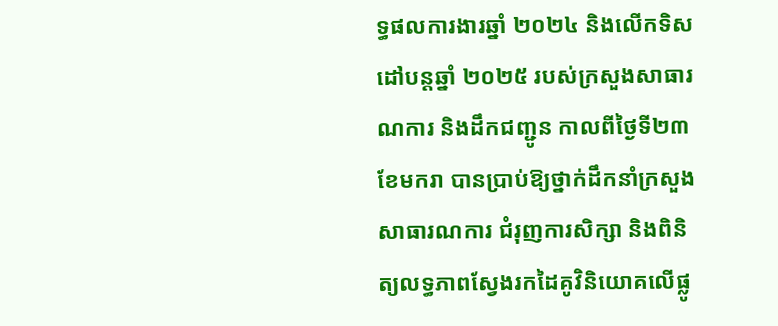ទ្ធផលការងារឆ្នាំ ២០២៤ និងលើកទិសដៅបន្ដឆ្នាំ ២០២៥ របស់ក្រសួងសាធារណការ និងដឹកជញ្ជូន កាលពីថ្ងៃទី២៣ ខែមករា បានប្រាប់ឱ្យថ្នាក់ដឹកនាំក្រសួងសាធារណការ ជំរុញការសិក្សា និងពិនិត្យលទ្ធភាពស្វែងរកដៃគូវិនិយោគលើផ្លូ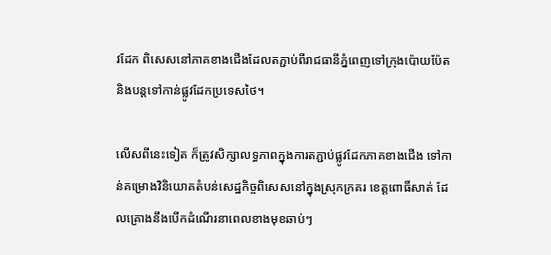វដែក ពិសេសនៅភាគខាងជើងដែលតភ្ជាប់ពីរាជធានីភ្នំពេញទៅក្រុងប៉ោយប៉ែត និងបន្តទៅកាន់ផ្លូវដែកប្រទេសថៃ។

លើសពីនេះទៀត ក៏ត្រូវសិក្សាលទ្ធភាពក្នុងការតភ្ជាប់ផ្លូវដែកភាគខាងជើង ទៅកាន់គម្រោងវិនិយោគតំបន់សេដ្ឋកិច្ចពិសេសនៅក្នុងស្រុកក្រគរ ខេត្តពោធិ៍សាត់ ដែលគ្រោងនឹងបើកដំណើរនាពេលខាងមុខឆាប់ៗ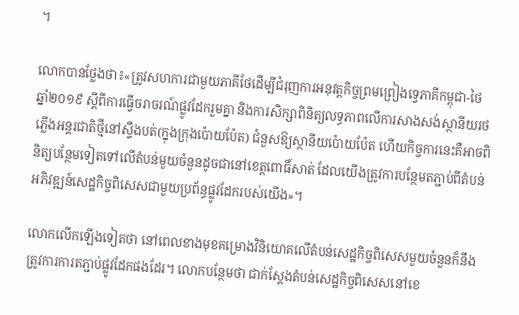។

លោកបានថ្លែងថា៖«ត្រូវសហការជាមួយភាគីថែដើម្បីជំរុញការអនុវត្តកិច្ចព្រមព្រៀងទ្វេភាគីកម្ពុជា-ថៃ ឆ្នាំ២០១៩ ស្តីពីការធ្វើចរាចរណ៍ផ្លូវដែករួមគ្នា និងការសិក្សាពិនិត្យលទ្ធភាពលើការសាងសង់ស្ថានីយរថភ្លើងអន្តរជាតិថ្មីនៅស្ទឹងបត់(ក្នុងក្រុងប៉ោយប៉ែត) ជំនួសឱ្យស្ថានីយប៉ោយប៉ែត ហើយកិច្ចការនេះគឺអាចពិនិត្យបន្ថែមទៀតទៅលើតំបន់មួយចំនួនដូចជានៅខេត្តពោធិ៍សាត់ ដែលយើងត្រូវការបន្ថែមតភ្ជាប់ពីតំបន់អភិវឌ្ឍន៍សេដ្ឋកិច្ចពិសេសជាមួយប្រព័ន្ធផ្លូវដែករបស់យើង»។

លោកលើកឡើងទៀតថា នៅពេលខាងមុខគម្រោងវិនិយោគលើតំបន់សេដ្ឋកិច្ចពិសេសមួយចំនួនក៏នឹងត្រូវការការតភ្ជាប់ផ្លូវដែកផងដែរ។ លោកបន្ថែមថា ជាក់ស្តែងតំបន់សេដ្ឋកិច្ចពិសេសនៅខេ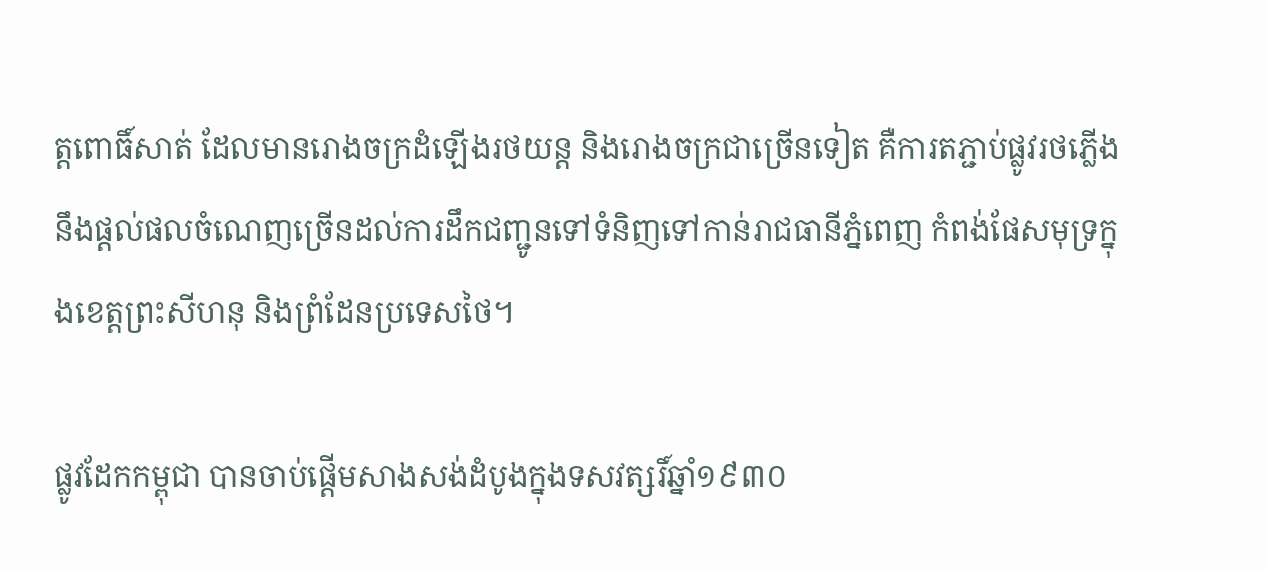ត្តពោធិ៍សាត់ ដែលមានរោងចក្រដំឡើងរថយន្ត និងរោងចក្រជាច្រើនទៀត គឺការតភ្ជាប់ផ្លូវរថភ្លើងនឹងផ្តល់ផលចំណេញច្រើនដល់ការដឹកជញ្ជូនទៅទំនិញទៅកាន់រាជធានីភ្នំពេញ កំពង់ផែសមុទ្រក្នុងខេត្តព្រះសីហនុ និងព្រំដែនប្រទេសថៃ។

ផ្លូវដែកកម្ពុជា បានចាប់ផ្តើមសាងសង់ដំបូងក្នុងទសវត្សរិ៍ឆ្នាំ១៩៣០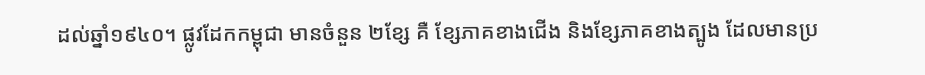ដល់ឆ្នាំ១៩៤០។ ផ្លូវដែកកម្ពុជា មានចំនួន ២ខ្សែ គឺ ខ្សែភាគខាងជើង និងខ្សែភាគខាងត្បូង ដែលមានប្រ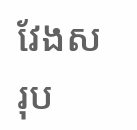វែងសរុប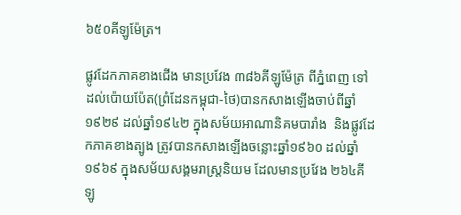៦៥០គីឡូម៉ែត្រ។

ផ្លូវដែកភាគខាងជើង មានប្រវែង ៣៨៦គីឡូម៉ែត្រ ពីភ្នំពេញ ទៅដល់ប៉ោយប៉ែត(ព្រំដែនកម្ពុជា-ថៃ)បានកសាងឡើងចាប់ពីឆ្នាំ១៩២៩ ដល់ឆ្នាំ១៩៤២ ក្នុងសម័យអាណានិគមបារាំង  និងផ្លូវដែកភាគខាងត្បូង ត្រូវបានកសាងឡើងចន្លោះឆ្នាំ១៩៦០ ដល់ឆ្នាំ១៩៦៩ ក្នុងសម័យសង្គមរាស្ត្រនិយម ដែលមានប្រវែង ២៦៤គីឡូ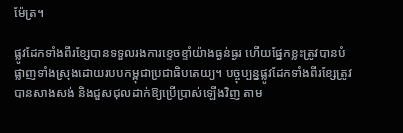ម៉ែត្រ។

ផ្លូវដែកទាំងពីរខ្សែបានទទួលរងការខ្ទេចខ្ទាំយ៉ាងធ្ងន់ធ្ងរ ហើយផ្នែកខ្លះត្រូវបានបំផ្លាញទាំងស្រុងដោយរបបកម្ពុជាប្រជាធិបតេយ្យ។ បច្ចុប្បន្នផ្លូវដែកទាំងពីរខ្សែត្រូវបានសាងសង់ និងជួសជុលដាក់ឱ្យប្រើប្រាស់ឡើងវិញ តាម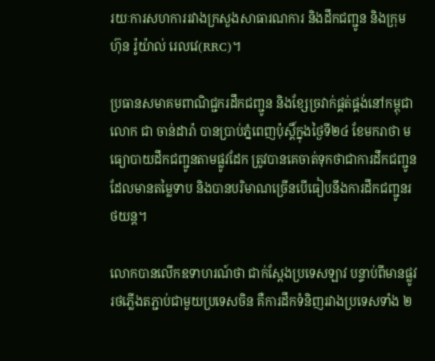រយៈការសហការរវាងក្រសួងសាធារណការ និងដឹកជញ្ជូន និងក្រុមហ៊ុន រ៉ូយ៉ាល់ រេលវេ(RRC)។

ប្រធានសមាគមពាណិជ្ជករដឹកជញ្ជូន និងខ្សែច្រវាក់ផ្គត់ផ្គង់នៅកម្ពុជា លោក ជា ចាន់ដារ៉ា បានប្រាប់ភ្នំពេញប៉ុស្តិ៍ក្នុងថ្ងៃទី២៤ ខែមករាថា មធ្យោបាយដឹកជញ្ជូនតាមផ្លូវដែក ត្រូវបានគេចាត់ទុកថាជាការដឹកជញ្ជូនដែលមានតម្លៃទាប និងបានបរិមាណច្រើនបើធៀបនឹងការដឹកជញ្ជូនរថយន្ត។

លោកបានលើកឧទាហរណ៍ថា ជាក់ស្តែងប្រទេសឡាវ បន្ទាប់ពីមានផ្លូវរថភ្លើងតភ្ជាប់ជាមួយប្រទេសចិន គឺការដឹកទំនិញរវាងប្រទេសទាំង ២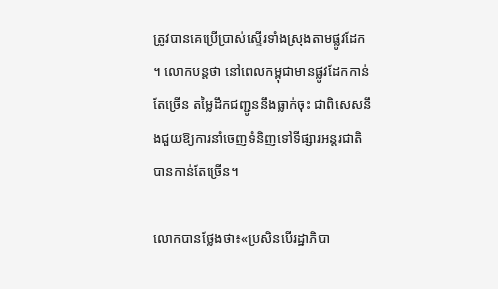ត្រូវបានគេប្រើប្រាស់ស្ទើរទាំងស្រុងតាមផ្លូវដែក។ លោកបន្តថា នៅពេលកម្ពុជាមានផ្លូវដែកកាន់តែច្រើន តម្លៃដឹកជញ្ជូននឹងធ្លាក់ចុះ ជាពិសេសនឹងជួយឱ្យការនាំចេញទំនិញទៅទីផ្សារអន្តរជាតិបានកាន់តែច្រើន។

លោកបានថ្លែងថា៖«ប្រសិនបើរដ្ឋាភិបា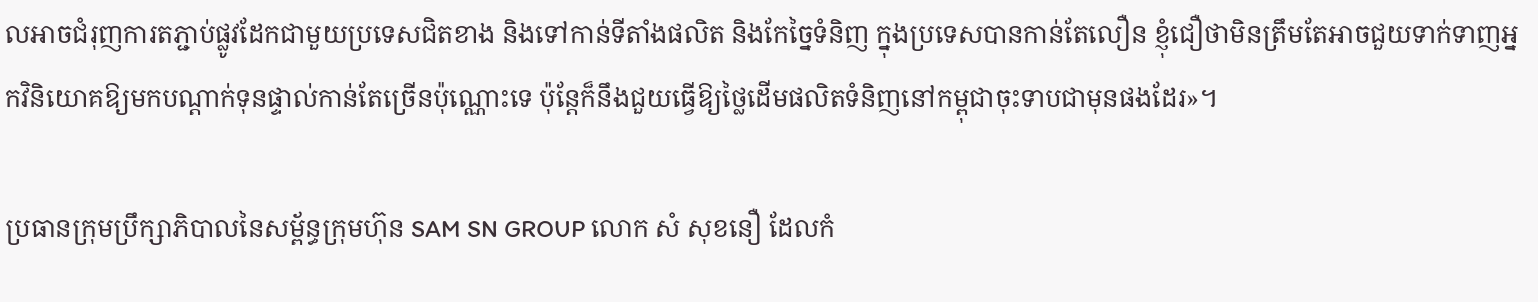លអាចជំរុញការតភ្ជាប់ផ្លូវដែកជាមួយប្រទេសជិតខាង និងទៅកាន់ទីតាំងផលិត និងកែច្នៃទំនិញ ក្នុងប្រទេសបានកាន់តែលឿន ខ្ញុំជឿថាមិនត្រឹមតែអាចជួយទាក់ទាញអ្នកវិនិយោគឱ្យមកបណ្តាក់ទុនផ្ទាល់កាន់តែច្រើនប៉ុណ្ណោះទេ ប៉ុន្តែក៏នឹងជួយធ្វើឱ្យថ្លៃដើមផលិតទំនិញនៅកម្ពុជាចុះទាបជាមុនផងដែរ»។

ប្រធានក្រុមប្រឹក្សាភិបាលនៃសម្ព័ន្ធក្រុមហ៊ុន SAM SN GROUP លោក សំ សុខនឿ ដែលកំ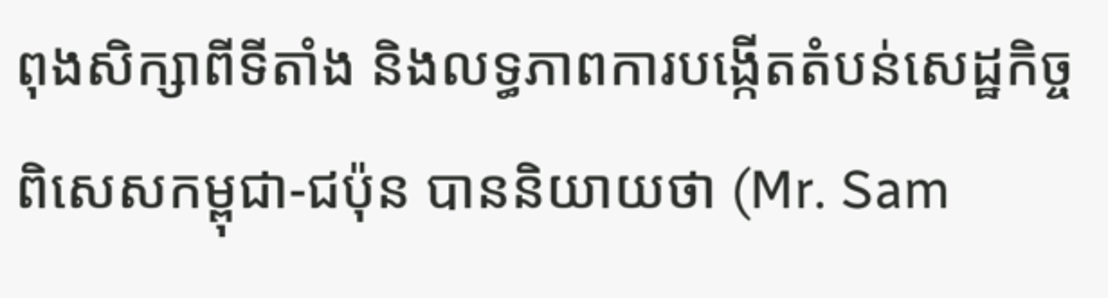ពុងសិក្សាពីទីតាំង និងលទ្ធភាពការបង្កើតតំបន់សេដ្ឋកិច្ចពិសេសកម្ពុជា-ជប៉ុន បាននិយាយថា (Mr. Sam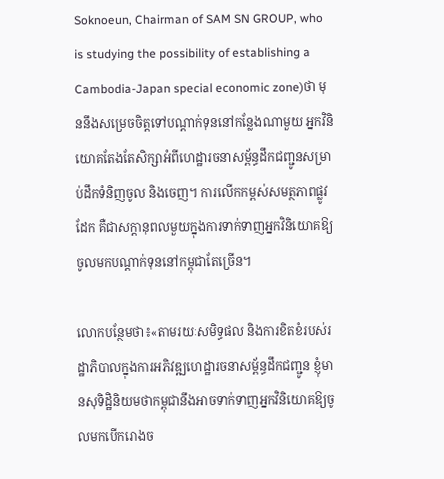Soknoeun, Chairman of SAM SN GROUP, who is studying the possibility of establishing a Cambodia-Japan special economic zone)ថា មុននឹងសម្រេចចិត្តទៅបណ្តាក់ទុននៅកន្លែងណាមួយ អ្នកវិនិយោគតែងតែសិក្សាអំពីហេដ្ឋារចនាសម្ព័ន្ធដឹកជញ្ជូនសម្រាប់ដឹកទំនិញចូល និងចេញ។ ការលើកកម្ពស់សមត្ថភាពផ្លូវដែក គឺជាសក្តានុពលមួយក្នុងការទាក់ទាញអ្នកវិនិយោគឱ្យចូលមកបណ្តាក់ទុននៅកម្ពុជាតែច្រើន។

លោកបន្ថែមថា៖«តាមរយៈសមិទ្ធផល និងការខិតខំរបស់រដ្ឋាភិបាលក្នុងការអភិវឌ្ឍហេដ្ឋារចនាសម្ព័ន្ធដឹកជញ្ជូន ខ្ញុំមានសុទិដ្ឋិនិយមថាកម្ពុជានឹងអាចទាក់ទាញអ្នកវិនិយោគឱ្យចូលមកបើករោងច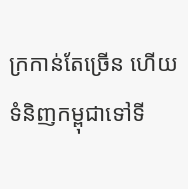ក្រកាន់តែច្រើន ហើយទំនិញកម្ពុជាទៅទី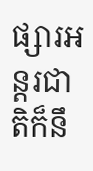ផ្សារអន្តរជាតិក៏នឹ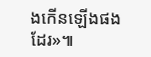ងកើនឡើងផងដែរ»៕